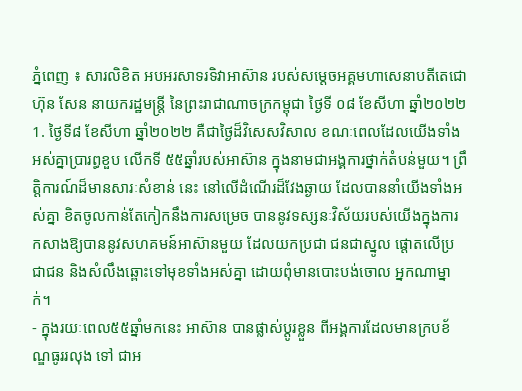ភ្នំពេញ ៖ សារលិខិត អបអរសាទរទិវាអាស៊ាន របស់សម្តេចអគ្គមហាសេនាបតីតេជោ ហ៊ុន សែន នាយករដ្ឋមន្ត្រី នៃព្រះរាជាណាចក្រកម្ពុជា ថ្ងៃទី ០៨ ខែសីហា ឆ្នាំ២០២២ 1. ថ្ងៃទី៨ ខែសីហា ឆ្នាំ២០២២ គឺជាថ្ងៃដ៏វិសេសវិសាល ខណៈពេលដែលយើងទាំងអស់គ្នាប្រារព្ធខួប លើកទី ៥៥ឆ្នាំរបស់អាស៊ាន ក្នុងនាមជាអង្គការថ្នាក់តំបន់មួយ។ ព្រឹត្តិការណ៍ដ៏មានសារៈសំខាន់ នេះ នៅលើដំណើរដ៏វែងឆ្ងាយ ដែលបាននាំយើងទាំងអស់គ្នា ខិតចូលកាន់តែកៀកនឹងការសម្រេច បាននូវទស្សនៈវិស័យរបស់យើងក្នុងការកសាងឱ្យបាននូវសហគមន៍អាស៊ានមួយ ដែលយកប្រជា ជនជាស្នូល ផ្ដោតលើប្រជាជន និងសំលឹងឆ្ពោះទៅមុខទាំងអស់គ្នា ដោយពុំមានបោះបង់ចោល អ្នកណាម្នាក់។
- ក្នុងរយៈពេល៥៥ឆ្នាំមកនេះ អាស៊ាន បានផ្លាស់ប្តូរខ្លួន ពីអង្គការដែលមានក្របខ័ណ្ឌធូររលុង ទៅ ជាអ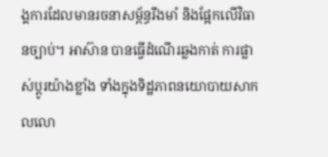ង្គការដែលមានរចនាសម្ព័ន្ធរឹងមាំ និងផ្អែកលើវិធានច្បាប់។ អាស៊ាន បានធ្វើដំណើរឆ្លងកាត់ ការផ្លាស់ប្តូរយ៉ាងខ្លាំង ទាំងក្នុងទិដ្ឋភាពនយោបាយសាកលលោ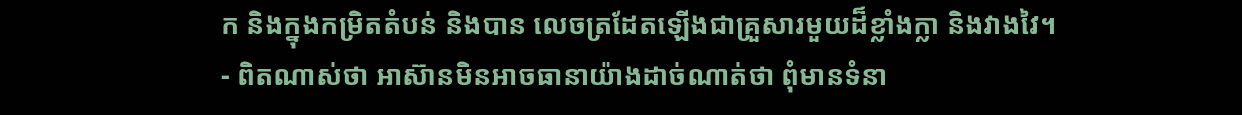ក និងក្នុងកម្រិតតំបន់ និងបាន លេចត្រដែតឡើងជាគ្រួសារមួយដ៏ខ្លាំងក្លា និងវាងវៃ។
- ពិតណាស់ថា អាស៊ានមិនអាចធានាយ៉ាងដាច់ណាត់ថា ពុំមានទំនា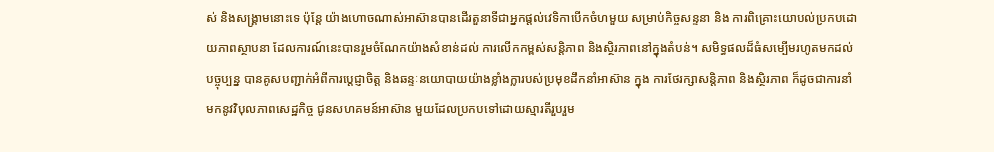ស់ និងសង្គ្រាមនោះទេ ប៉ុន្តែ យ៉ាងហោចណាស់អាស៊ានបានដើរតួនាទីជាអ្នកផ្តល់វេទិកាបើកចំហមួយ សម្រាប់កិច្ចសន្ទនា និង ការពិគ្រោះយោបល់ប្រកបដោយភាពស្ថាបនា ដែលការណ៍នេះបានរួមចំណែកយ៉ាងសំខាន់ដល់ ការលើកកម្ពស់សន្តិភាព និងស្ថិរភាពនៅក្នុងតំបន់។ សមិទ្ធផលដ៏ធំសម្បើមរហូតមកដល់បច្ចុប្បន្ន បានគូសបញ្ជាក់អំពីការប្តេជ្ញាចិត្ត និងឆន្ទៈនយោបាយយ៉ាងខ្លាំងក្លារបស់ប្រមុខដឹកនាំអាស៊ាន ក្នុង ការថែរក្សាសន្តិភាព និងស្ថិរភាព ក៏ដូចជាការនាំមកនូវវិបុលភាពសេដ្ឋកិច្ច ជូនសហគមន៍អាស៊ាន មួយដែលប្រកបទៅដោយស្មារតីរួបរួម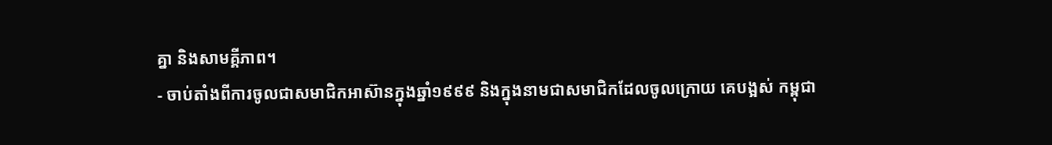គ្នា និងសាមគ្គីភាព។
- ចាប់តាំងពីការចូលជាសមាជិកអាស៊ានក្នុងឆ្នាំ១៩៩៩ និងក្នុងនាមជាសមាជិកដែលចូលក្រោយ គេបង្អស់ កម្ពុជា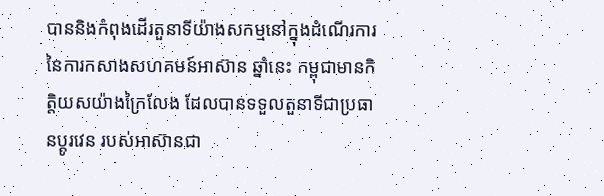បាននិងកំពុងដើរតួនាទីយ៉ាងសកម្មនៅក្នុងដំណើរការនៃការកសាងសហគមន៍អាស៊ាន ឆ្នាំនេះ កម្ពុជាមានកិត្តិយសយ៉ាងក្រៃលែង ដែលបានទទួលតួនាទីជាប្រធានប្តូរវេន របស់អាស៊ានជា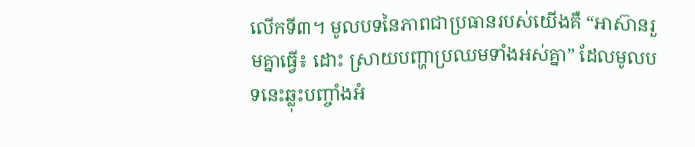លើកទី៣។ មូលបទនៃភាពជាប្រធានរបស់យើងគឺ “អាស៊ានរួមគ្នាធ្វើ៖ ដោះ ស្រាយបញ្ហាប្រឈមទាំងអស់គ្នា” ដែលមូលបទនេះឆ្លុះបញ្ចាំងអំ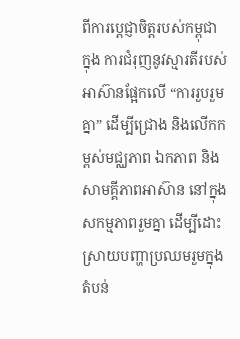ពីការប្តេជ្ញាចិត្តរបស់កម្ពុជា ក្នុង ការជំរុញនូវស្មារតីរបស់អាស៊ានផ្អែកលើ “ការរួបរួមគ្នា” ដើម្បីជ្រោង និងលើកកម្ពស់មជ្ឈភាព ឯកភាព និងសាមគ្គីភាពអាស៊ាន នៅក្នុងសកម្មភាពរួមគ្នា ដើម្បីដោះស្រាយបញ្ហាប្រឈមរួមក្នុង តំបន់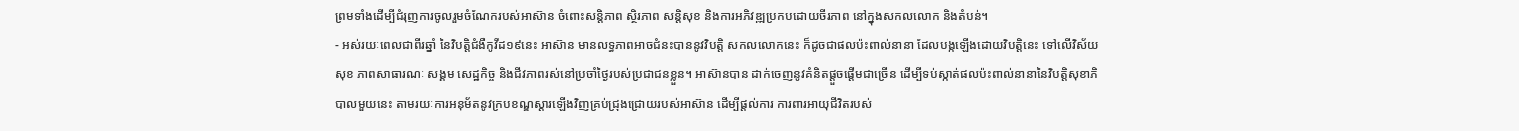ព្រមទាំងដើម្បីជំរុញការចូលរួមចំណែករបស់អាស៊ាន ចំពោះសន្តិភាព ស្ថិរភាព សន្តិសុខ និងការអភិវឌ្ឍប្រកបដោយចីរភាព នៅក្នុងសកលលោក និងតំបន់។
- អស់រយៈពេលជាពីរឆ្នាំ នៃវិបត្តិជំងឺកូវីដ១៩នេះ អាស៊ាន មានលទ្ធភាពអាចជំនះបាននូវវិបត្តិ សកលលោកនេះ ក៏ដូចជាផលប៉ះពាល់នានា ដែលបង្កឡើងដោយវិបត្តិនេះ ទៅលើវិស័យសុខ ភាពសាធារណៈ សង្គម សេដ្ឋកិច្ច និងជីវភាពរស់នៅប្រចាំថ្ងៃរបស់ប្រជាជនខ្លួន។ អាស៊ានបាន ដាក់ចេញនូវគំនិតផ្តួចផ្តើមជាច្រើន ដើម្បីទប់ស្កាត់ផលប៉ះពាល់នានានៃវិបត្តិសុខាភិបាលមួយនេះ តាមរយៈការអនុម័តនូវក្របខណ្ឌស្ដារឡើងវិញគ្រប់ជ្រុងជ្រោយរបស់អាស៊ាន ដើម្បីផ្ដល់ការ ការពារអាយុជីវិតរបស់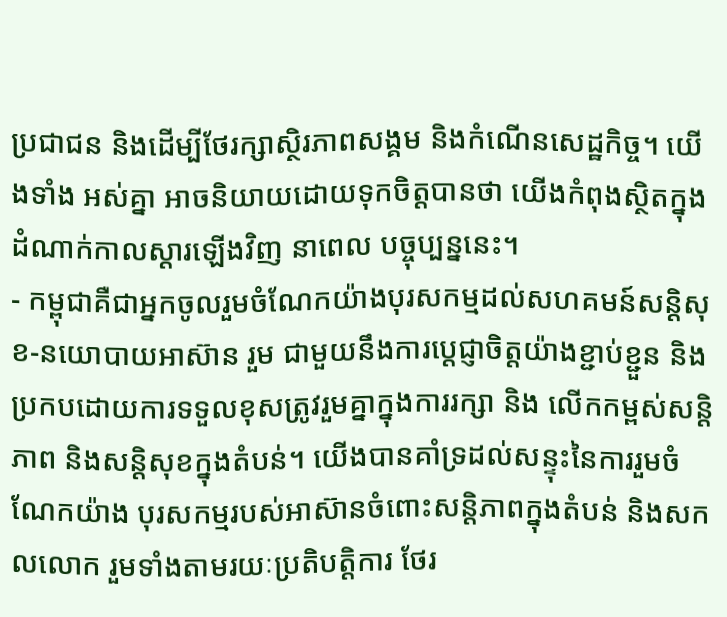ប្រជាជន និងដើម្បីថែរក្សាស្ថិរភាពសង្គម និងកំណើនសេដ្ឋកិច្ច។ យើងទាំង អស់គ្នា អាចនិយាយដោយទុកចិត្តបានថា យើងកំពុងស្ថិតក្នុងដំណាក់កាលស្ដារឡើងវិញ នាពេល បច្ចុប្បន្ននេះ។
- កម្ពុជាគឺជាអ្នកចូលរួមចំណែកយ៉ាងបុរសកម្មដល់សហគមន៍សន្តិសុខ-នយោបាយអាស៊ាន រួម ជាមួយនឹងការប្តេជ្ញាចិត្តយ៉ាងខ្ជាប់ខ្ជួន និងប្រកបដោយការទទួលខុសត្រូវរួមគ្នាក្នុងការរក្សា និង លើកកម្ពស់សន្តិភាព និងសន្តិសុខក្នុងតំបន់។ យើងបានគាំទ្រដល់សន្ទុះនៃការរួមចំណែកយ៉ាង បុរសកម្មរបស់អាស៊ានចំពោះសន្តិភាពក្នុងតំបន់ និងសកលលោក រួមទាំងតាមរយៈប្រតិបត្តិការ ថែរ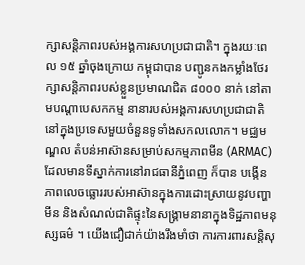ក្សាសន្តិភាពរបស់អង្គការសហប្រជាជាតិ។ ក្នុងរយៈពេល ១៥ ឆ្នាំចុងក្រោយ កម្ពុជាបាន បញ្ជូនកងកម្លាំងថែរក្សាសន្តិភាពរបស់ខ្លួនប្រមាណជិត ៨០០០ នាក់ នៅតាមបណ្តាបេសកកម្ម នានារបស់អង្គការសហប្រជាជាតិ នៅក្នុងប្រទេសមួយចំនួនទូទាំងសកលលោក។ មជ្ឈមណ្ឌល តំបន់អាស៊ានសម្រាប់សកម្មភាពមីន (ARMAC) ដែលមានទីស្នាក់ការនៅរាជធានីភ្នំពេញ ក៏បាន បង្កើនភាពលេចធ្លោររបស់អាស៊ានក្នុងការដោះស្រាយនូវបញ្ហាមីន និងសំណល់ជាតិផ្ទុះនៃសង្គ្រាមនានាក្នុងទិដ្ឋភាពមនុស្សធម៌ ។ យើងជឿជាក់យ៉ាងរឹងមាំថា ការការពារសន្តិសុ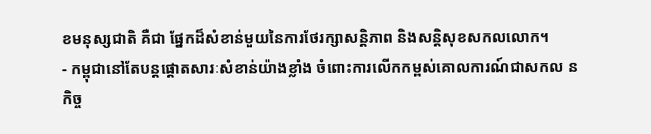ខមនុស្សជាតិ គឺជា ផ្នែកដ៏សំខាន់មួយនៃការថែរក្សាសន្តិភាព និងសន្តិសុខសកលលោក។
- កម្ពុជានៅតែបន្តផ្តោតសារៈសំខាន់យ៉ាងខ្លាំង ចំពោះការលើកកម្ពស់គោលការណ៍ជាសកល ន កិច្ច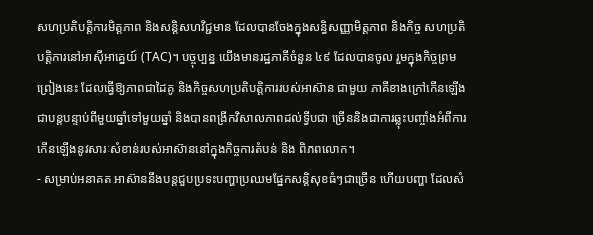សហប្រតិបត្តិការមិត្តភាព និងសន្តិសហវិជ្ជមាន ដែលបានចែងក្នុងសន្ធិសញ្ញាមិត្តភាព និងកិច្ច សហប្រតិបត្តិការនៅអាស៊ីអាគ្នេយ៍ (TAC)។ បច្ចុប្បន្ន យើងមានរដ្ឋភាគីចំនួន ៤៩ ដែលបានចូល រួមក្នុងកិច្ចព្រមព្រៀងនេះ ដែលធ្វើឱ្យភាពជាដៃគូ និងកិច្ចសហប្រតិបត្តិការរបស់អាស៊ាន ជាមួយ ភាគីខាងក្រៅកើនឡើងជាបន្តបន្ទាប់ពីមួយឆ្នាំទៅមួយឆ្នាំ និងបានពង្រីកវិសាលភាពដល់ទ្វីបជា ច្រើននិងជាការឆ្លុះបញ្ចាំងអំពីការកើនឡើងនូវសារៈសំខាន់របស់អាស៊ាននៅក្នុងកិច្ចការតំបន់ និង ពិភពលោក។
- សម្រាប់អនាគត អាស៊ាននឹងបន្តជួបប្រទះបញ្ហាប្រឈមផ្នែកសន្តិសុខធំៗជាច្រើន ហើយបញ្ហា ដែលសំ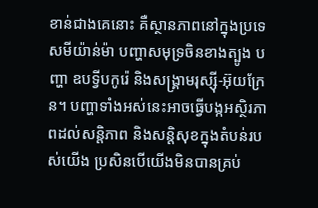ខាន់ជាងគេនោះ គឺស្ថានភាពនៅក្នុងប្រទេសមីយ៉ាន់ម៉ា បញ្ហាសមុទ្រចិនខាងត្បូង បញ្ហា ឧបទ្វីបកូរ៉េ និងសង្គ្រាមរុស្ស៊ី-អ៊ុយក្រែន។ បញ្ហាទាំងអស់នេះអាចធ្វើបង្កអស្ថិរភាពដល់សន្តិភាព និងសន្តិសុខក្នុងតំបន់របស់យើង ប្រសិនបើយើងមិនបានគ្រប់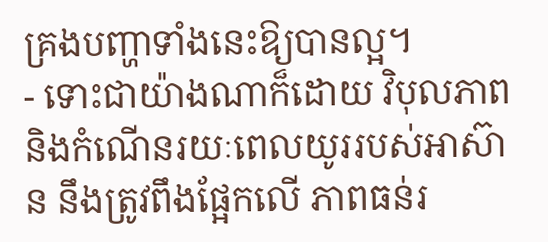គ្រងបញ្ហាទាំងនេះឱ្យបានល្អ។
- ទោះជាយ៉ាងណាក៏ដោយ វិបុលភាពនិងកំណើនរយៈពេលយូររបស់អាស៊ាន នឹងត្រូវពឹងផ្អែកលើ ភាពធន់រ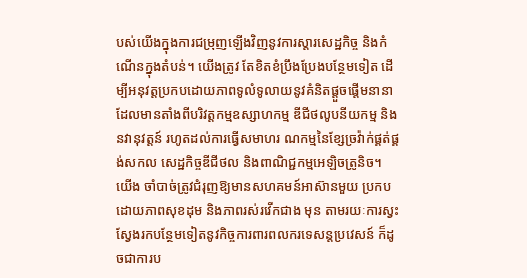បស់យើងក្នុងការជម្រុញឡើងវិញនូវការស្តារសេដ្ឋកិច្ច និងកំណើនក្នុងតំបន់។ យើងត្រូវ តែខិតខំប្រឹងប្រែងបន្ថែមទៀត ដើម្បីអនុវត្តប្រកបដោយភាពទូលំទូលាយនូវគំនិតផ្តួចផ្តើមនានា ដែលមានតាំងពីបរិវត្តកម្មឧស្សាហកម្ម ឌីជីថលូបនីយកម្ម និងនវានុវត្តន៍ រហូតដល់ការធ្វើសមាហរ ណកម្មនៃខ្សែច្រវ៉ាក់ផ្គត់ផ្គង់សកល សេដ្ឋកិច្ចឌីជីថល និងពាណិជ្ជកម្មអេឡិចត្រូនិច។
យើង ចាំបាច់ត្រូវជំរុញឱ្យមានសហគមន៍អាស៊ានមួយ ប្រកបដោយភាពសុខដុម និងភាពរស់រវើកជាង មុន តាមរយៈការស្វះស្វែងរកបន្ថែមទៀតនូវកិច្ចការពារពលករទេសន្តប្រវេសន៍ ក៏ដូចជាការប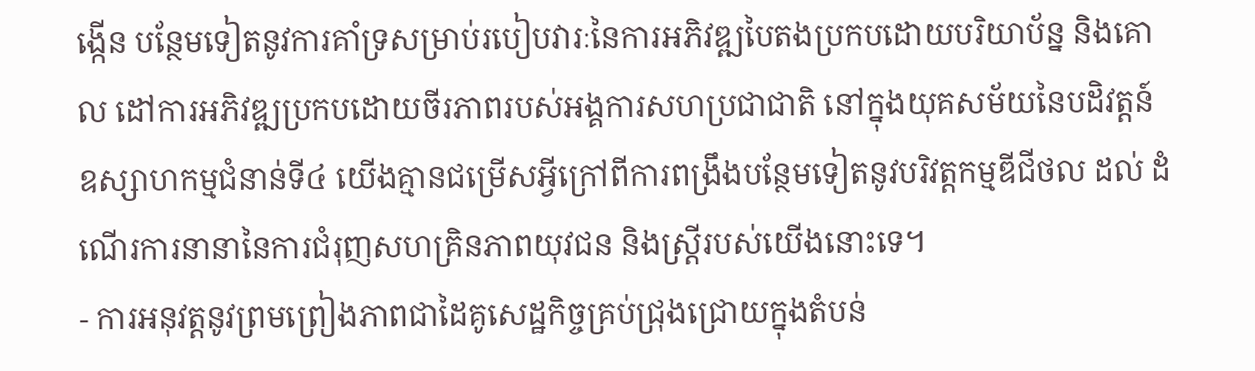ង្កើន បន្ថែមទៀតនូវការគាំទ្រសម្រាប់របៀបវារៈនៃការអភិវឌ្ឍបៃតងប្រកបដោយបរិយាប័ន្ន និងគោល ដៅការអភិវឌ្ឍប្រកបដោយចីរភាពរបស់អង្គការសហប្រជាជាតិ នៅក្នុងយុគសម័យនៃបដិវត្តន៍ ឧស្សាហកម្មជំនាន់ទី៤ យើងគ្មានជម្រើសអ្វីក្រៅពីការពង្រឹងបន្ថែមទៀតនូវបរិវត្តកម្មឌីជីថល ដល់ ដំណើរការនានានៃការជំរុញសហគ្រិនភាពយុវជន និងស្រ្តីរបស់យើងនោះទេ។
- ការអនុវត្តនូវព្រមព្រៀងភាពជាដៃគូសេដ្ឋកិច្ចគ្រប់ជ្រុងជ្រោយក្នុងតំបន់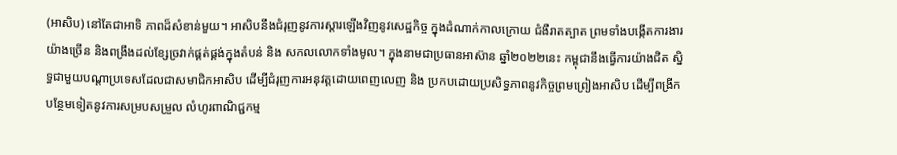(អាសិប) នៅតែជាអាទិ ភាពដ៏សំខាន់មួយ។ អាសិបនឹងជំរុញនូវការស្តារឡើងវិញនូវសេដ្ឋកិច្ច ក្នុងដំណាក់កាលក្រោយ ជំងឺរាតត្បាត ព្រមទាំងបង្កើតការងារយ៉ាងច្រើន និងពង្រឹងដល់ខ្សែច្រវាក់ផ្គត់ផ្គង់ក្នុងតំបន់ និង សកលលោកទាំងមូល។ ក្នុងនាមជាប្រធានអាស៊ាន ឆ្នាំ២០២២នេះ កម្ពុជានឹងធ្វើការយ៉ាងជិត ស្និទ្ធជាមួយបណ្តាប្រទេសដែលជាសមាជិកអាសិប ដើម្បីជំរុញការអនុវត្តដោយពេញលេញ និង ប្រកបដោយប្រសិទ្ធភាពនូវកិច្ចព្រមព្រៀងអាសិប ដើម្បីពង្រីកបន្ថែមទៀតនូវការសម្របសម្រួល លំហូរពាណិជ្ជកម្ម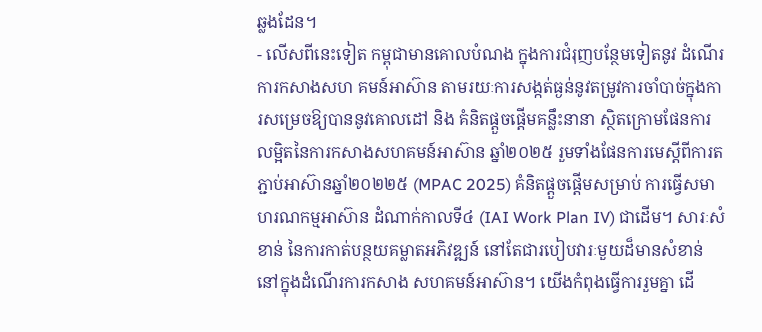ឆ្លងដែន។
- លើសពីនេះទៀត កម្ពុជាមានគោលបំណង ក្នុងការជំរុញបន្ថែមទៀតនូវ ដំណើរការកសាងសហ គមន៍អាស៊ាន តាមរយៈការសង្កត់ធ្ងន់នូវតម្រូវការចាំបាច់ក្នុងការសម្រេចឱ្យបាននូវគោលដៅ និង គំនិតផ្តួចផ្តើមគន្លឹះនានា ស្ថិតក្រោមផែនការលម្អិតនៃការកសាងសហគមន៍អាស៊ាន ឆ្នាំ២០២៥ រួមទាំងផែនការមេស្តីពីការតភ្ជាប់អាស៊ានឆ្នាំ២០២២៥ (MPAC 2025) គំនិតផ្តួចផ្តើមសម្រាប់ ការធ្វើសមាហរណកម្មអាស៊ាន ដំណាក់កាលទី៤ (IAI Work Plan IV) ជាដើម។ សារៈសំខាន់ នៃការកាត់បន្ថយគម្លាតអភិវឌ្ឍន៍ នៅតែជារបៀបវារៈមួយដ៏មានសំខាន់ នៅក្នុងដំណើរការកសាង សហគមន៍អាស៊ាន។ យើងកំពុងធ្វើការរួមគ្នា ដើ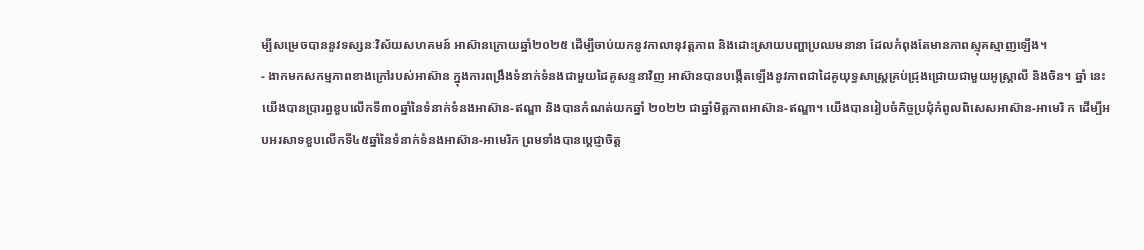ម្បីសម្រេចបាននូវទស្សនៈវិស័យសហគមន៍ អាស៊ានក្រោយឆ្នាំ២០២៥ ដើម្បីចាប់យកនូវកាលានុវត្តភាព និងដោះស្រាយបញ្ហាប្រឈមនានា ដែលកំពុងតែមានភាពស្មុគស្មាញឡើង។
- ងាកមកសកម្មភាពខាងក្រៅរបស់អាស៊ាន ក្នុងការពង្រឹងទំនាក់ទំនងជាមួយដៃគូសន្ទនាវិញ អាស៊ានបានបង្កើតឡើងនូវភាពជាដៃគូយុទ្ធសាស្ត្រគ្រប់ជ្រុងជ្រោយជាមួយអូស្ត្រាលី និងចិន។ ឆ្នាំ នេះ យើងបានប្រារព្ធខួបលើកទី៣០ឆ្នាំនៃទំនាក់ទំនងអាស៊ាន-ឥណ្ឌា និងបានកំណត់យកឆ្នាំ ២០២២ ជាឆ្នាំមិត្តភាពអាស៊ាន-ឥណ្ឌា។ យើងបានរៀបចំកិច្ចប្រជុំកំពូលពិសេសអាស៊ាន-អាមេរិ ក ដើម្បីអបអរសាទខួបលើកទី៤៥ឆ្នាំនៃទំនាក់ទំនងអាស៊ាន-អាមេរិក ព្រមទាំងបានប្តេជ្ញាចិត្ត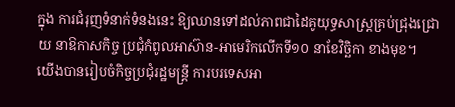ក្នុង ការជំរុញទំនាក់ទំនងនេះ ឱ្យឈានទៅដល់ភាពជាដៃគូយុទ្ធសាស្ត្រគ្រប់ជ្រុងជ្រោយ នាឱកាសកិច្ច ប្រជុំកំពូលអាស៊ាន-អាមេរិកលើកទី១០ នាខែវិច្ឆិកា ខាងមុខ។
យើងបានរៀបចំកិច្ចប្រជុំរដ្ឋមន្ត្រី ការបរទេសអា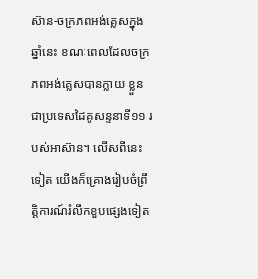ស៊ាន-ចក្រភពអង់គ្លេសក្នុងឆ្នាំនេះ ខណៈពេលដែលចក្រភពអង់គ្លេសបានក្លាយ ខ្លួនជាប្រទេសដៃគូសន្ទនាទី១១ របស់អាស៊ាន។ លើសពីនេះទៀត យើងក៏គ្រោងរៀបចំព្រឹត្តិការណ៍រំលឹកខួបផ្សេងទៀត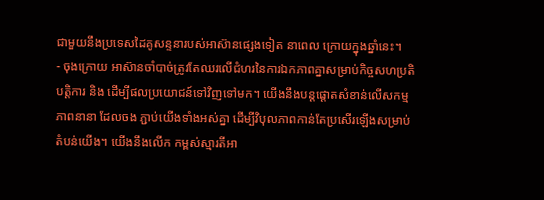ជាមួយនឹងប្រទេសដៃគូសន្ទនារបស់អាស៊ានផ្សេងទៀត នាពេល ក្រោយក្នុងឆ្នាំនេះ។
- ចុងក្រោយ អាស៊ានចាំបាច់ត្រូវតែឈរលើជំហរនៃការឯកភាពគ្នាសម្រាប់កិច្ចសហប្រតិបត្តិការ និង ដើម្បីផលប្រយោជន៍ទៅវិញទៅមក។ យើងនឹងបន្តផ្ដោតសំខាន់លើសកម្មភាពនានា ដែលចង ភ្ជាប់យើងទាំងអស់គ្នា ដើម្បីវិបុលភាពកាន់តែប្រសើរឡើងសម្រាប់តំបន់យើង។ យើងនឹងលើក កម្ពស់ស្មារតីអា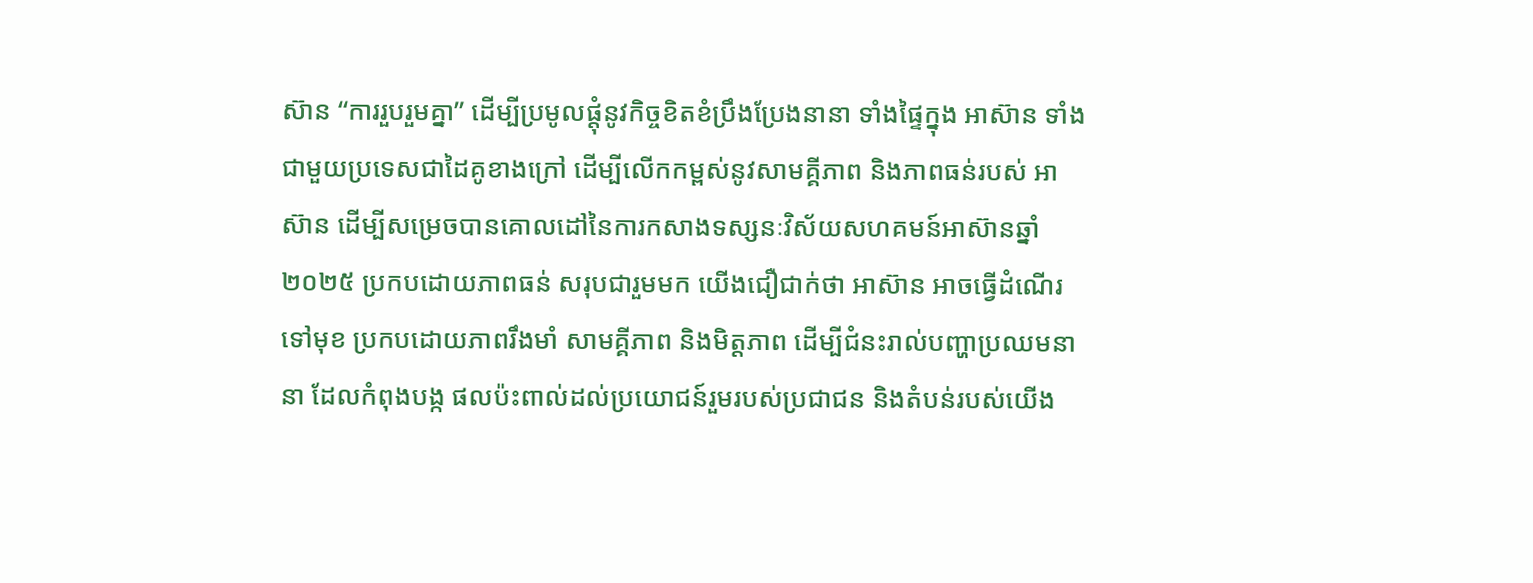ស៊ាន “ការរួបរួមគ្នា” ដើម្បីប្រមូលផ្តុំនូវកិច្ចខិតខំប្រឹងប្រែងនានា ទាំងផ្ទៃក្នុង អាស៊ាន ទាំងជាមួយប្រទេសជាដៃគូខាងក្រៅ ដើម្បីលើកកម្ពស់នូវសាមគ្គីភាព និងភាពធន់របស់ អាស៊ាន ដើម្បីសម្រេចបានគោលដៅនៃការកសាងទស្សនៈវិស័យសហគមន៍អាស៊ានឆ្នាំ២០២៥ ប្រកបដោយភាពធន់ សរុបជារួមមក យើងជឿជាក់ថា អាស៊ាន អាចធ្វើដំណើរទៅមុខ ប្រកបដោយភាពរឹងមាំ សាមគ្គីភាព និងមិត្តភាព ដើម្បីជំនះរាល់បញ្ហាប្រឈមនានា ដែលកំពុងបង្ក ផលប៉ះពាល់ដល់ប្រយោជន៍រួមរបស់ប្រជាជន និងតំបន់របស់យើង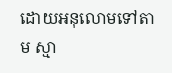ដោយអនុលោមទៅតាម ស្មា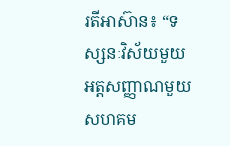រតីអាស៊ាន៖ “ទស្សនៈវិស័យមួយ អត្តសញ្ញាណមួយ សហគម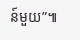ន៍មួយ”៕